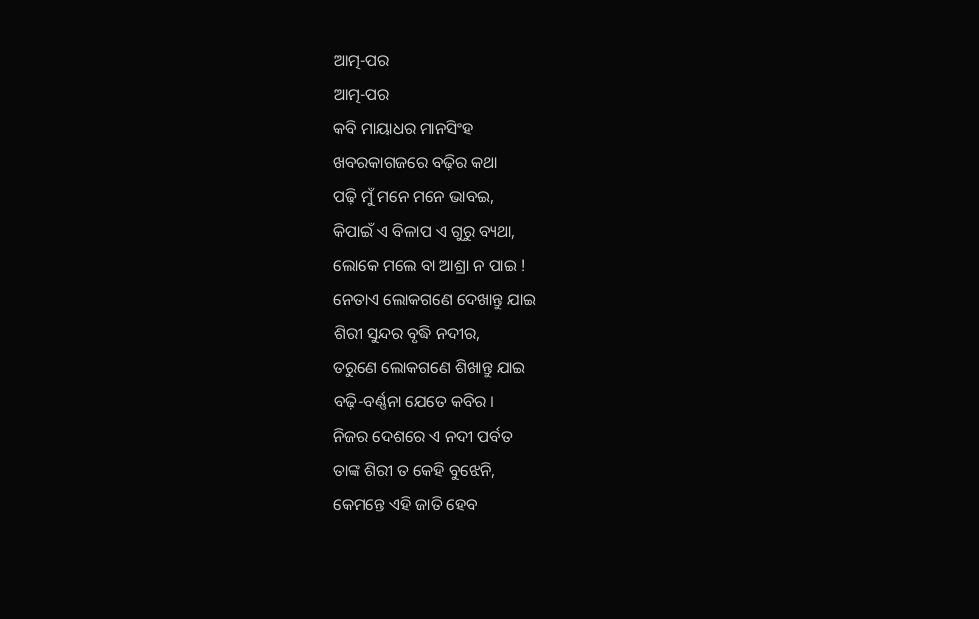ଆତ୍ମ-ପର
ଆତ୍ମ-ପର
କବି ମାୟାଧର ମାନସିଂହ
ଖବରକାଗଜରେ ବଢ଼ିର କଥା
ପଢ଼ି ମୁଁ ମନେ ମନେ ଭାବଇ,
କିପାଇଁ ଏ ବିଳାପ ଏ ଗୁରୁ ବ୍ୟଥା,
ଲୋକେ ମଲେ ବା ଆଶ୍ରା ନ ପାଇ !
ନେତାଏ ଲୋକଗଣେ ଦେଖାନ୍ତୁ ଯାଇ
ଶିରୀ ସୁନ୍ଦର ବୃଦ୍ଧି ନଦୀର,
ତରୁଣେ ଲୋକଗଣେ ଶିଖାନ୍ତୁ ଯାଇ
ବଢ଼ି-ବର୍ଣ୍ଣନା ଯେତେ କବିର ।
ନିଜର ଦେଶରେ ଏ ନଦୀ ପର୍ବତ
ତାଙ୍କ ଶିରୀ ତ କେହି ବୁଝେନି,
କେମନ୍ତେ ଏହି ଜାତି ହେବ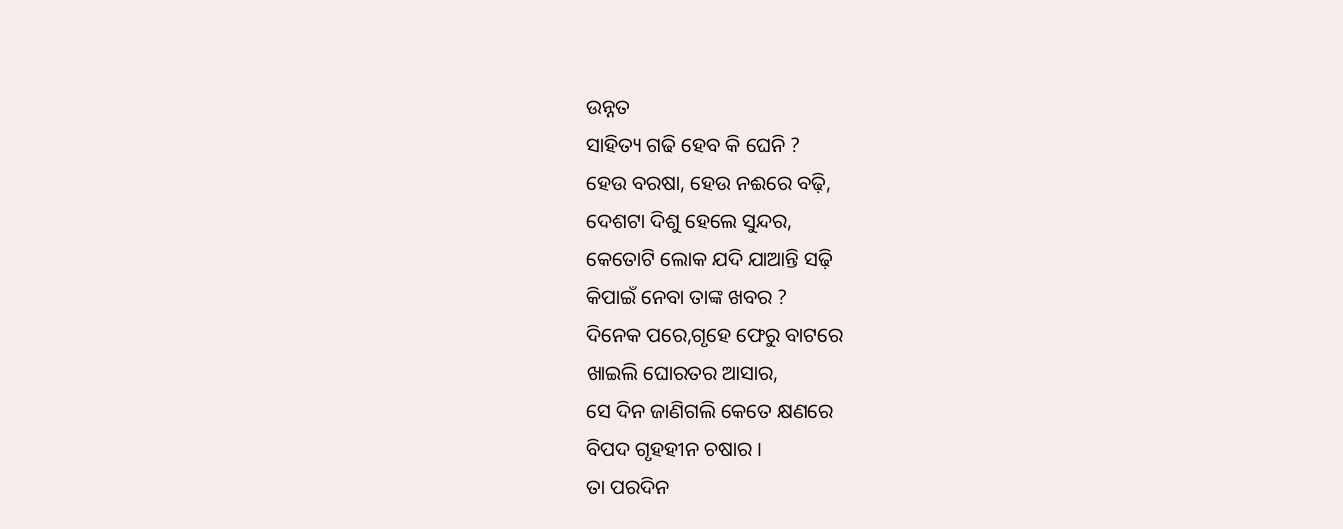ଉନ୍ନତ
ସାହିତ୍ୟ ଗଢି ହେବ କି ଘେନି ?
ହେଉ ବରଷା, ହେଉ ନଈରେ ବଢ଼ି,
ଦେଶଟା ଦିଶୁ ହେଲେ ସୁନ୍ଦର,
କେତୋଟି ଲୋକ ଯଦି ଯାଆନ୍ତି ସଢ଼ି
କିପାଇଁ ନେବା ତାଙ୍କ ଖବର ?
ଦିନେକ ପରେ,ଗୃହେ ଫେରୁ ବାଟରେ
ଖାଇଲି ଘୋରତର ଆସାର,
ସେ ଦିନ ଜାଣିଗଲି କେତେ କ୍ଷଣରେ
ବିପଦ ଗୃହହୀନ ଚଷାର ।
ତା ପରଦିନ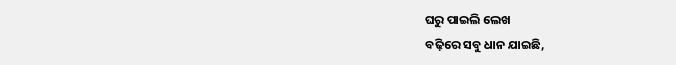ଘରୁ ପାଇଲି ଲେଖ
ବଢ଼ିରେ ସବୁ ଧାନ ଯାଇଛି,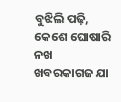ବୁଝିଲି ପଢ଼ି, କେଶେ ଘୋଷାରି ନଖ
ଖବରକାଗଜ ଯା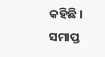କହିଛି ।
ସମାପ୍ତ